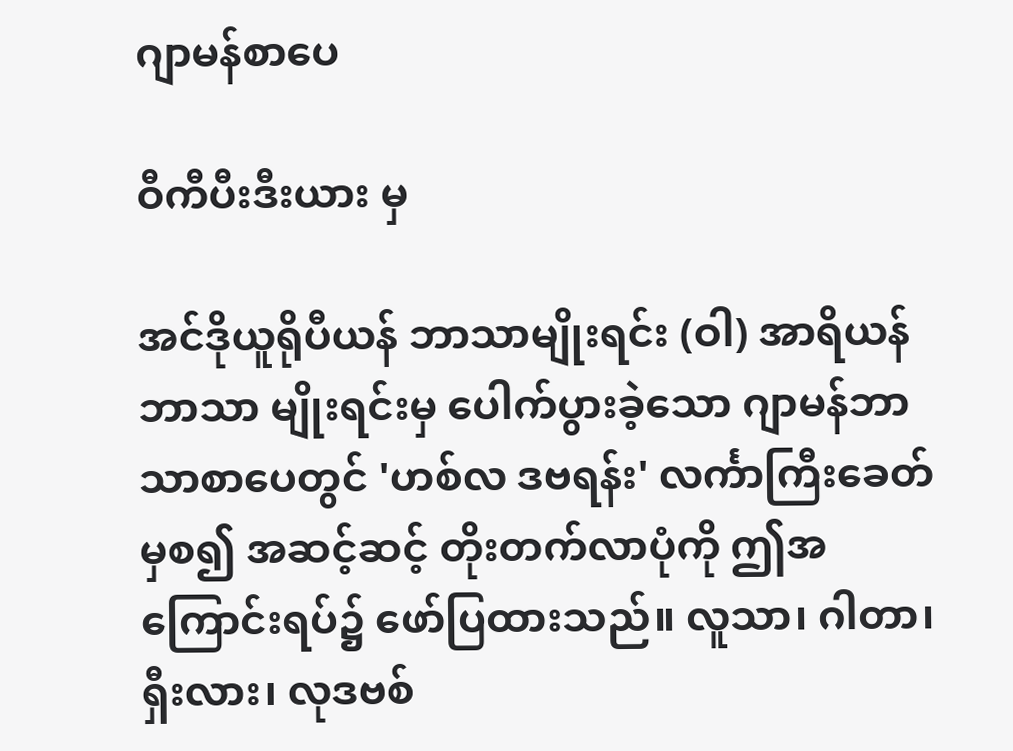ဂျာမန်စာပေ

ဝီကီပီးဒီးယား မှ

အင်ဒိုယူရိုပီယန် ဘာသာမျိုးရင်း (ဝါ) အာရိယန် ဘာသာ မျိုးရင်းမှ ပေါက်ပွားခဲ့သော ဂျာမန်ဘာသာစာပေတွင် 'ဟစ်လ ဒဗရန်း' လင်္ကာကြီးခေတ်မှစ၍ အဆင့်ဆင့် တိုးတက်လာပုံကို ဤအကြောင်းရပ်၌ ဖော်ပြထားသည်။ လူသာ၊ ဂါတာ၊ ရှီးလား၊ လုဒဗစ်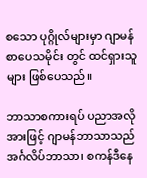စသော ပုဂ္ဂိုလ်များမှာ ဂျာမန်စာပေသမိုင်း တွင် ထင်ရှားသူများ ဖြစ်ပေသည်။

ဘာသာစကားရပ် ပညာအလိုအားဖြင့် ဂျာမန်ဘာသာသည် အင်္ဂလိပ်ဘာသာ၊ စကန်ဒီနေ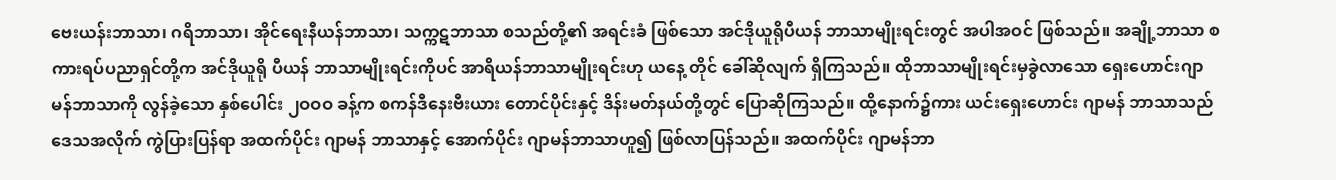ဗေးယန်းဘာသာ၊ ဂရိဘာသာ၊ အိုင်ရေးနီယန်ဘာသာ၊ သက္ကဋဘာသာ စသည်တို့၏ အရင်းခံ ဖြစ်သော အင်ဒိုယူရိုပီယန် ဘာသာမျိုးရင်းတွင် အပါအဝင် ဖြစ်သည်။ အချို့ဘာသာ စကားရပ်ပညာရှင်တို့က အင်ဒိုယူရို ပီယန် ဘာသာမျိုးရင်းကိုပင် အာရိယန်ဘာသာမျိုးရင်းဟု ယနေ့ တိုင် ခေါ်ဆိုလျက် ရှိကြသည်။ ထိုဘာသာမျိုးရင်းမှခွဲလာသော ရှေးဟောင်းဂျာမန်ဘာသာကို လွန်ခဲ့သော နှစ်ပေါင်း ၂ဝဝဝ ခန့်က စကန်ဒီနေးဗီးယား တောင်ပိုင်းနှင့် ဒိန်းမတ်နယ်တို့တွင် ပြောဆိုကြသည်။ ထို့နောက်၌ကား ယင်းရှေးဟောင်း ဂျာမန် ဘာသာသည် ဒေသအလိုက် ကွဲပြားပြန်ရာ အထက်ပိုင်း ဂျာမန် ဘာသာနှင့် အောက်ပိုင်း ဂျာမန်ဘာသာဟူ၍ ဖြစ်လာပြန်သည်။ အထက်ပိုင်း ဂျာမန်ဘာ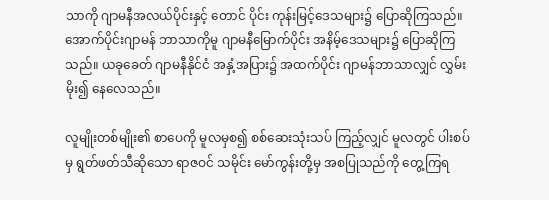သာကို ဂျာမနီအလယ်ပိုင်းနှင့် တောင် ပိုင်း ကုန်းမြင့်ဒေသများ၌ ပြောဆိုကြသည်။ အောက်ပိုင်းဂျာမန် ဘာသာကိုမူ ဂျာမနီမြောက်ပိုင်း အနိမ့်ဒေသများ၌ ပြောဆိုကြ သည်။ ယခုခေတ် ဂျာမနီနိုင်ငံ အနှံ့အပြား၌ အထက်ပိုင်း ဂျာမန်ဘာသာလျှင် လွှမ်းမိုး၍ နေလေသည်။

လူမျိုးတစ်မျိုး၏ စာပေကို မူလမှစ၍ စစ်ဆေးသုံးသပ် ကြည့်လျှင် မူလတွင် ပါးစပ်မှ ရွတ်ဖတ်သီဆိုသော ရာဇဝင် သမိုင်း မော်ကွန်းတို့မှ အစပြုသည်ကို တွေ့ကြရ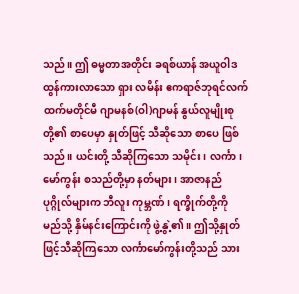သည်။ ဤ ဓမ္မတာအတိုင်း ခရစ်ယာန် အယူဝါဒထွန်ကားလာသော ရှား လမိန်း ဧကရာဇ်ဘုရင်လက်ထက်မတိုင်မီ ဂျာမနစ်(ဝါ)ဂျာမန် နွယ်လူမျိုးစုတို့၏ စာပေမှာ နှုတ်ဖြင့် သီဆိုသော စာပေ ဖြစ် သည်။ ယင်းတို့ သီဆိုကြသော သမိုင်း၊ လင်္ကာ၊ မော်ကွန်း စသည်တို့မှာ နတ်များ၊ အာဇာနည်ပုဂ္ဂိုလ်များက ဘီလူး ကုမ္ဘဏ်၊ ရက္ခိုက်တို့ကို မည်သို့ နှိမ်နင်းကြောင်းကို ဖွဲ့နွဲ့၏။ ဤသို့နှုတ်ဖြင့်သီဆိုကြသော လင်္ကာမော်ကွန်းတို့သည် သား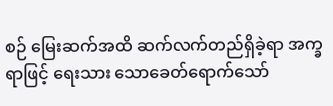စဉ် မြေးဆက်အထိ ဆက်လက်တည်ရှိခဲ့ရာ အက္ခရာဖြင့် ရေးသား သောခေတ်ရောက်သော်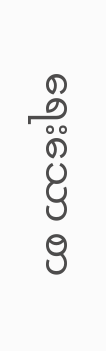ရေးသော စာ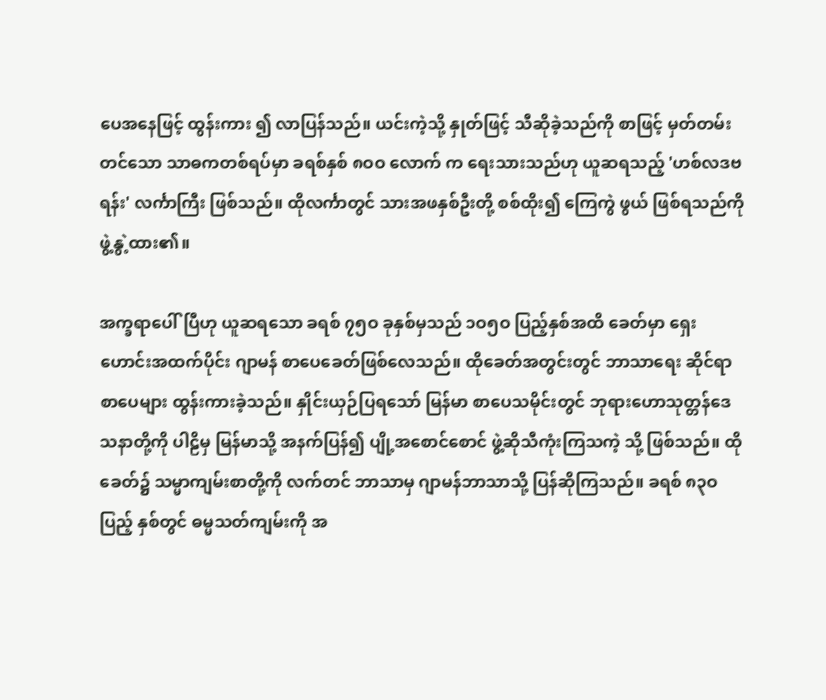ပေအနေဖြင့် ထွန်းကား ၍ လာပြန်သည်။ ယင်းကဲ့သို့ နှုတ်ဖြင့် သီဆိုခဲ့သည်ကို စာဖြင့် မှတ်တမ်းတင်သော သာဓကတစ်ရပ်မှာ ခရစ်နှစ် ၈ဝဝ လောက် က ရေးသားသည်ဟု ယူဆရသည့် 'ဟစ်လဒဗရန်း' လင်္ကာကြီး ဖြစ်သည်။ ထိုလင်္ကာတွင် သားအဖနှစ်ဦးတို့ စစ်ထိုး၍ ကြေကွဲ ဖွယ် ဖြစ်ရသည်ကို ဖွဲ့နွဲ့ထား၏။

အက္ခရာပေါ်ပြီဟု ယူဆရသော ခရစ် ၇၅ဝ ခုနှစ်မှသည် ၁ဝ၅ဝ ပြည့်နှစ်အထိ ခေတ်မှာ ရှေးဟောင်းအထက်ပိုင်း ဂျာမန် စာပေခေတ်ဖြစ်လေသည်။ ထိုခေတ်အတွင်းတွင် ဘာသာရေး ဆိုင်ရာ စာပေများ ထွန်းကားခဲ့သည်။ နှိုင်းယှဉ်ပြရသော် မြန်မာ စာပေသမိုင်းတွင် ဘုရားဟောသုတ္တန်ဒေသနာတို့ကို ပါဠိမှ မြန်မာသို့ အနက်ပြန်၍ ပျို့အစောင်စောင် ဖွဲ့ဆိုသီကုံးကြသကဲ့ သို့ ဖြစ်သည်။ ထိုခေတ်၌ သမ္မာကျမ်းစာတို့ကို လက်တင် ဘာသာမှ ဂျာမန်ဘာသာသို့ ပြန်ဆိုကြသည်။ ခရစ် ၈၃ဝ ပြည့် နှစ်တွင် ဓမ္မသတ်ကျမ်းကို အ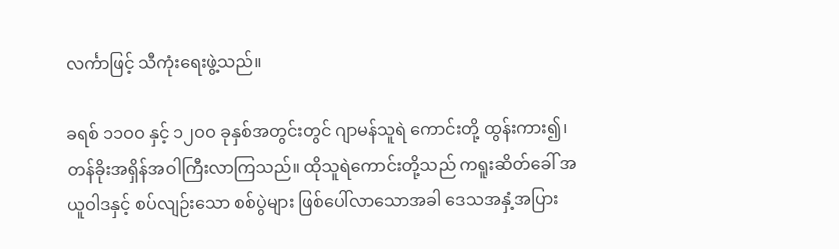လင်္ကာဖြင့် သီကုံးရေးဖွဲ့သည်။

ခရစ် ၁၁ဝဝ နှင့် ၁၂ဝဝ ခုနှစ်အတွင်းတွင် ဂျာမန်သူရဲ ကောင်းတို့ ထွန်းကား၍၊ တန်ခိုးအရှိန်အဝါကြီးလာကြသည်။ ထိုသူရဲကောင်းတို့သည် ကရူးဆိတ်ခေါ် အယူဝါဒနှင့် စပ်လျဉ်းသော စစ်ပွဲများ ဖြစ်ပေါ်လာသောအခါ ဒေသအနှံ့အပြား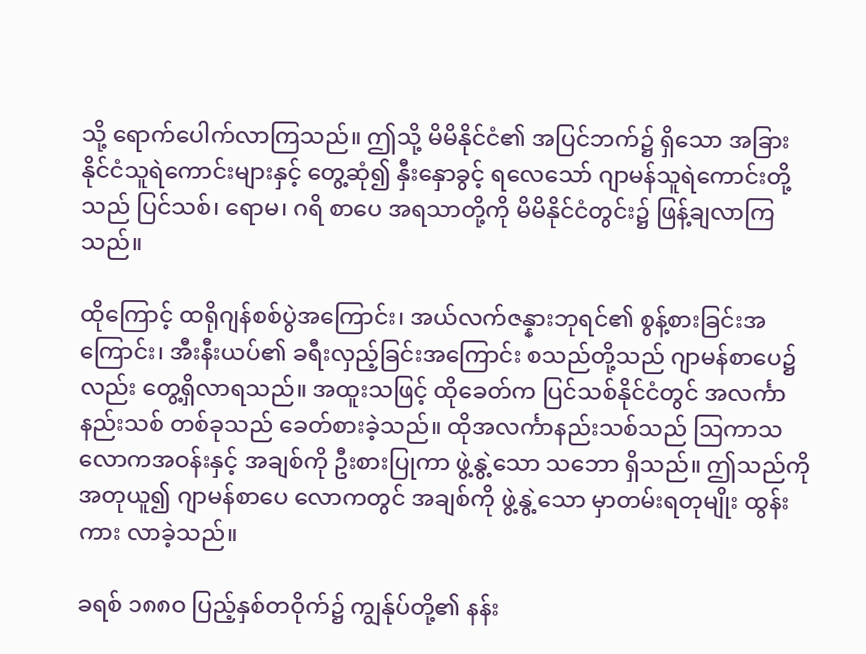သို့ ရောက်ပေါက်လာကြသည်။ ဤသို့ မိမိနိုင်ငံ၏ အပြင်ဘက်၌ ရှိသော အခြားနိုင်ငံသူရဲကောင်းများနှင့် တွေ့ဆုံ၍ နှီးနှောခွင့် ရလေသော် ဂျာမန်သူရဲကောင်းတို့သည် ပြင်သစ်၊ ရောမ၊ ဂရိ စာပေ အရသာတို့ကို မိမိနိုင်ငံတွင်း၌ ဖြန့်ချလာကြသည်။

ထိုကြောင့် ထရိုဂျန်စစ်ပွဲအကြောင်း၊ အယ်လက်ဇန္နားဘုရင်၏ စွန့်စားခြင်းအကြောင်း၊ အီးနီးယပ်၏ ခရီးလှည့်ခြင်းအကြောင်း စသည်တို့သည် ဂျာမန်စာပေ၌လည်း တွေ့ရှိလာရသည်။ အထူးသဖြင့် ထိုခေတ်က ပြင်သစ်နိုင်ငံတွင် အလင်္ကာနည်းသစ် တစ်ခုသည် ခေတ်စားခဲ့သည်။ ထိုအလင်္ကာနည်းသစ်သည် ဩကာသလောကအဝန်းနှင့် အချစ်ကို ဦးစားပြုကာ ဖွဲ့နွဲ့သော သဘော ရှိသည်။ ဤသည်ကို အတုယူ၍ ဂျာမန်စာပေ လောကတွင် အချစ်ကို ဖွဲ့နွဲ့သော မှာတမ်းရတုမျိုး ထွန်းကား လာခဲ့သည်။

ခရစ် ၁၈၈ဝ ပြည့်နှစ်တဝိုက်၌ ကျွန်ုပ်တို့၏ နန်း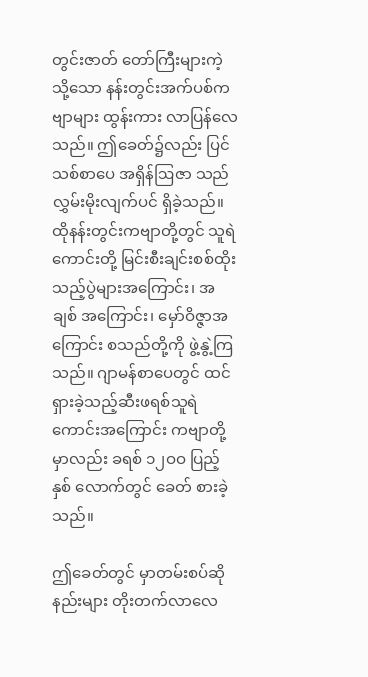တွင်းဇာတ် တော်ကြီးများကဲ့သို့သော နန်းတွင်းအက်ပစ်ကဗျာများ ထွန်းကား လာပြန်လေသည်။ ဤခေတ်၌လည်း ပြင်သစ်စာပေ အရှိန်ဩဇာ သည် လွှမ်းမိုးလျက်ပင် ရှိခဲ့သည်။ ထိုနန်းတွင်းကဗျာတို့တွင် သူရဲကောင်းတို့ မြင်းစီးချင်းစစ်ထိုးသည့်ပွဲများအကြောင်း၊ အချစ် အကြောင်း၊ မှော်ဝိဇ္ဇာအကြောင်း စသည်တို့ကို ဖွဲ့နွဲ့ကြသည်။ ဂျာမန်စာပေတွင် ထင်ရှားခဲ့သည့်ဆီးဖရစ်သူရဲကောင်းအကြောင်း ကဗျာတို့မှာလည်း ခရစ် ၁၂ဝဝ ပြည့်နှစ် လောက်တွင် ခေတ် စားခဲ့သည်။

ဤခေတ်တွင် မှာတမ်းစပ်ဆိုနည်းများ တိုးတက်လာလေ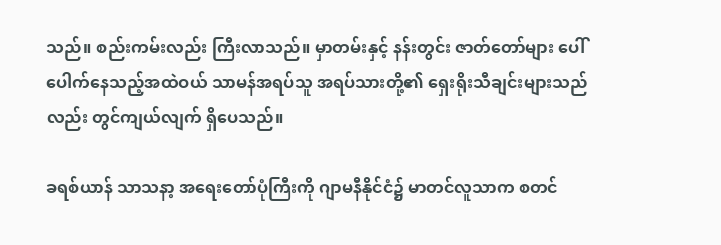သည်။ စည်းကမ်းလည်း ကြီးလာသည်။ မှာတမ်းနှင့် နန်းတွင်း ဇာတ်တော်များ ပေါ်ပေါက်နေသည့်အထဲဝယ် သာမန်အရပ်သူ အရပ်သားတို့၏ ရှေးရိုးသီချင်းများသည်လည်း တွင်ကျယ်လျက် ရှိပေသည်။

ခရစ်ယာန် သာသနာ့ အရေးတော်ပုံကြီးကို ဂျာမနီနိုင်ငံ၌ မာတင်လူသာက စတင်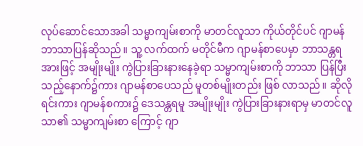လုပ်ဆောင်သောအခါ သမ္မာကျမ်းစာကို မာတင်လူသာ ကိုယ်တိုင်ပင် ဂျာမန်ဘာသာပြန်ဆိုသည်။ သူ့ လက်ထက် မတိုင်မီက ဂျာမန်စာပေမှာ ဘာသန္တရအားဖြင့် အမျိုးမျိုး ကွဲပြားခြားနားနေခဲ့ရာ သမ္မာကျမ်းစာကို ဘာသာ ပြန်ပြီးသည့်နောက်၌ကား ဂျာမန်စာပေသည် မူတစ်မျိုးတည်း ဖြစ် လာသည်။ ဆိုလိုရင်းကား ဂျာမန်စကား၌ ဒေသန္တရမူ အမျိုးမျိုး ကွဲပြားခြားနားရာမှ မာတင်လူသာ၏ သမ္မာကျမ်းစာ ကြောင့် ဂျာ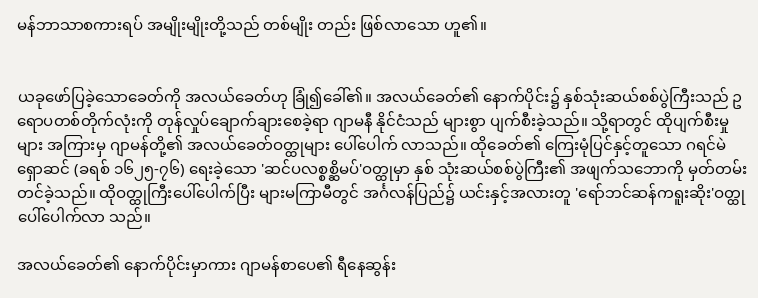မန်ဘာသာစကားရပ် အမျိုးမျိုးတို့သည် တစ်မျိုး တည်း ဖြစ်လာသော ဟူ၏။


ယခုဖော်ပြခဲ့သောခေတ်ကို အလယ်ခေတ်ဟု ခြုံ၍ခေါ်၏။ အလယ်ခေတ်၏ နောက်ပိုင်း၌ နှစ်သုံးဆယ်စစ်ပွဲကြီးသည် ဥရောပတစ်တိုက်လုံးကို တုန်လှုပ်ချောက်ချားစေခဲ့ရာ ဂျာမနီ နိုင်ငံသည် များစွာ ပျက်စီးခဲ့သည်။ သို့ရာတွင် ထိုပျက်စီးမှုများ အကြားမှ ဂျာမန်တို့၏ အလယ်ခေတ်ဝတ္ထုများ ပေါ်ပေါက် လာသည်။ ထိုခေတ်၏ ကြေးမုံပြင်နှင့်တူသော ဂရင်မဲရှောဆင် (ခရစ် ၁၆၂၅-၇၆) ရေးခဲ့သော 'ဆင်ပလစ္စစ္ဆိမပ်'ဝတ္ထုမှာ နှစ် သုံးဆယ်စစ်ပွဲကြီး၏ အဖျက်သဘောကို မှတ်တမ်းတင်ခဲ့သည်။ ထိုဝတ္ထုကြီးပေါ်ပေါက်ပြီး များမကြာမီတွင် အင်္ဂလန်ပြည်၌ ယင်းနှင့်အလားတူ 'ရော်ဘင်ဆန်ကရူးဆိုး'ဝတ္ထု ပေါ်ပေါက်လာ သည်။

အလယ်ခေတ်၏ နောက်ပိုင်းမှာကား ဂျာမန်စာပေ၏ ရီနေဆွန်း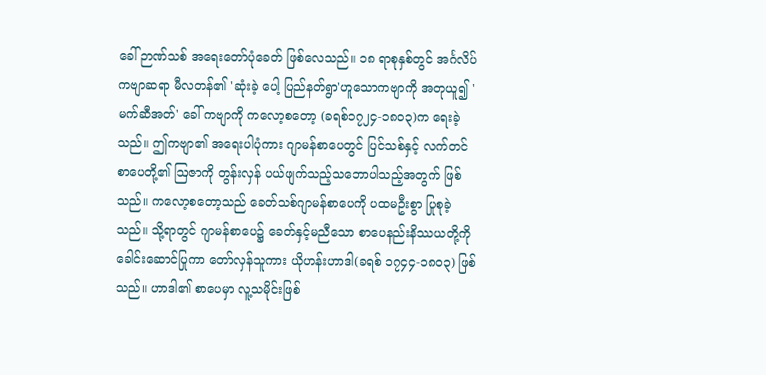ခေါ် ဉာဏ်သစ် အရေးတော်ပုံခေတ် ဖြစ်လေသည်။ ၁၈ ရာစုနှစ်တွင် အင်္ဂလိပ်ကဗျာဆရာ မီလတန်၏ 'ဆုံးခဲ့ ပေါ့ ပြည်နတ်ရွာ'ဟူသောကဗျာကို အတုယူ၍ 'မက်ဆီအတ်' ခေါ် ကဗျာကို ကလော့စတော့ (ခရစ်၁၇၂၄-၁၈ဝ၃)က ရေးခဲ့သည်။ ဤကဗျာ၏ အရေးပါပုံကား ဂျာမန်စာပေတွင် ပြင်သစ်နှင့် လက်တင်စာပေတို့၏ ဩဇာကို တွန်းလှန် ပယ်ဖျက်သည့်သဘောပါသည့်အတွက် ဖြစ်သည်။ ကလော့စတော့သည် ခေတ်သစ်ဂျာမန်စာပေကို ပထမဦးစွာ ပြုစုခဲ့သည်။ သို့ရာတွင် ဂျာမန်စာပေ၌ ခေတ်နှင့်မညီသော စာပေနည်းနိဿယတို့ကို ခေါင်းဆောင်ပြုကာ တော်လှန်သူကား ယိုဟန်းဟာဒါ(ခရစ် ၁၇၄၄-၁၈ဝ၃) ဖြစ်သည်။ ဟာဒါ၏ စာပေမှာ လူ့သမိုင်းဖြစ်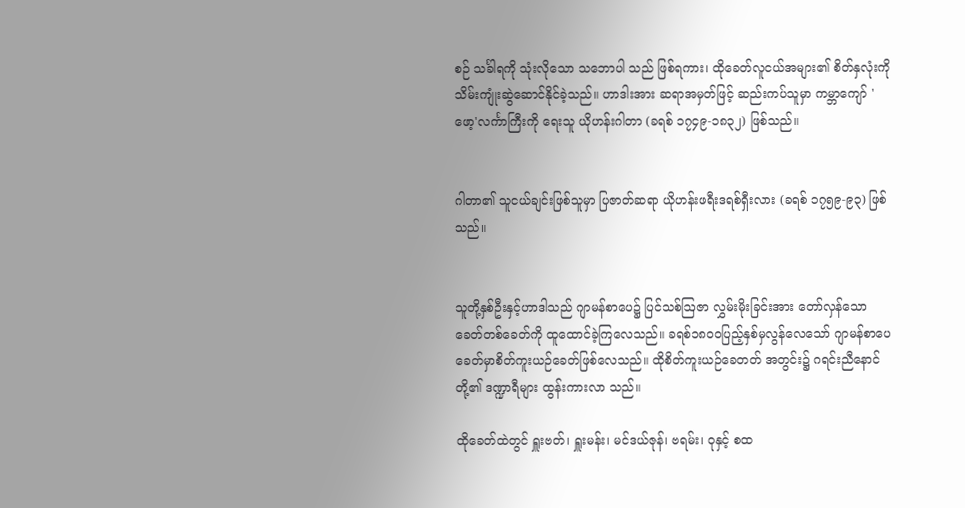စဉ် သင်္ခါရကို သုံးလိုသော သဘောပါ သည် ဖြစ်ရကား၊ ထိုခေတ်လူငယ်အများ၏ စိတ်နှလုံးကို သိမ်းကျုံးဆွဲဆောင်နိုင်ခဲ့သည်။ ဟာဒါးအား ဆရာအမှတ်ဖြင့် ဆည်းကပ်သူမှာ ကမ္ဘာကျော် 'ဖော့'လင်္ကာကြီးကို ရေးသူ ယိုဟန်းဂါတာ (ခရစ် ၁၇၄၉-၁၈၃၂) ဖြစ်သည်။


ဂါတာ၏ သူငယ်ချင်းဖြစ်သူမှာ ပြဇာတ်ဆရာ ယိုဟန်းဖရီးဒရစ်ရှီးလား (ခရစ် ၁၇၅၉-၉၃) ဖြစ်သည်။


သူတို့နှစ်ဦးနှင့်ဟာဒါသည် ဂျာမန်စာပေ၌ ပြင်သစ်ဩဇာ လွှမ်းမိုးခြင်းအား တော်လှန်သော ခေတ်တစ်ခေတ်ကို ထူထောင်ခဲ့ကြလေသည်။ ခရစ်၁၈ဝဝပြည့်နှစ်မှလွန်လေသော် ဂျာမန်စာပေခေတ်မှာစိတ်ကူးယဉ်ခေတ်ဖြစ်လေသည်။ ထိုစိတ်ကူးယဉ်ခေတတ် အတွင်း၌ ဂရင်းညီနောင်တို့၏ ဒဏ္ဍာရီများ ထွန်းကားလာ သည်။

ထိုခေတ်ထဲတွင် ရှူးဗတ်၊ ရှူးမန်း၊ မင်ဒယ်ဇုန်၊ ဗရမ်း၊ ဝုနှင့် စထ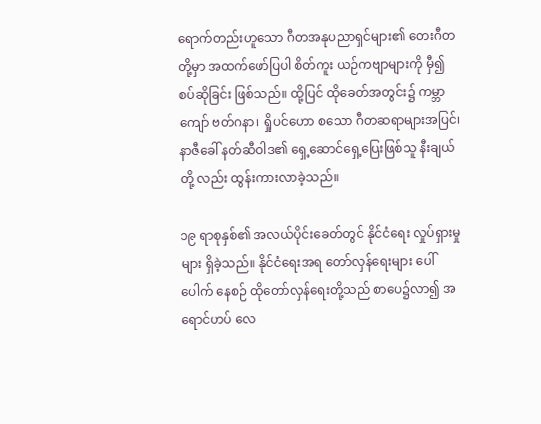ရောက်တည်းဟူသော ဂီတအနုပညာရှင်များ၏ တေးဂီတတို့မှာ အထက်ဖော်ပြပါ စိတ်ကူး ယဉ်ကဗျာများကို မှီ၍ စပ်ဆိုခြင်း ဖြစ်သည်။ ထို့ပြင် ထိုခေတ်အတွင်း၌ ကမ္ဘာကျော် ဗတ်ဂနာ၊ ရှိုပင်ဟော စသော ဂီတဆရာများအပြင်၊ နာဇီခေါ် နတ်ဆီဝါဒ၏ ရှေ့ဆောင်ရှေ့ပြေးဖြစ်သူ နီးချယ်တို့ လည်း ထွန်းကားလာခဲ့သည်။

၁၉ ရာစုနှစ်၏ အလယ်ပိုင်းခေတ်တွင် နိုင်ငံရေး လှုပ်ရှားမှု များ ရှိခဲ့သည်။ နိုင်ငံရေးအရ တော်လှန်ရေးများ ပေါ်ပေါက် နေစဉ် ထိုတော်လှန်ရေးတို့သည် စာပေ၌လာ၍ အရောင်ဟပ် လေ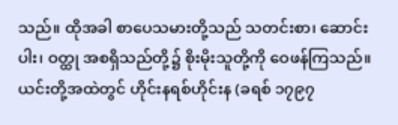သည်။ ထိုအခါ စာပေသမားတို့သည် သတင်းစာ၊ ဆောင်း ပါး၊ ဝတ္ထု အစရှိသည်တို့၌ စိုးမိုးသူတို့ကို ဝေဖန်ကြသည်။ ယင်းတို့အထဲတွင် ဟိုင်းနရစ်ဟိုင်းန (ခရစ် ၁၇၉၇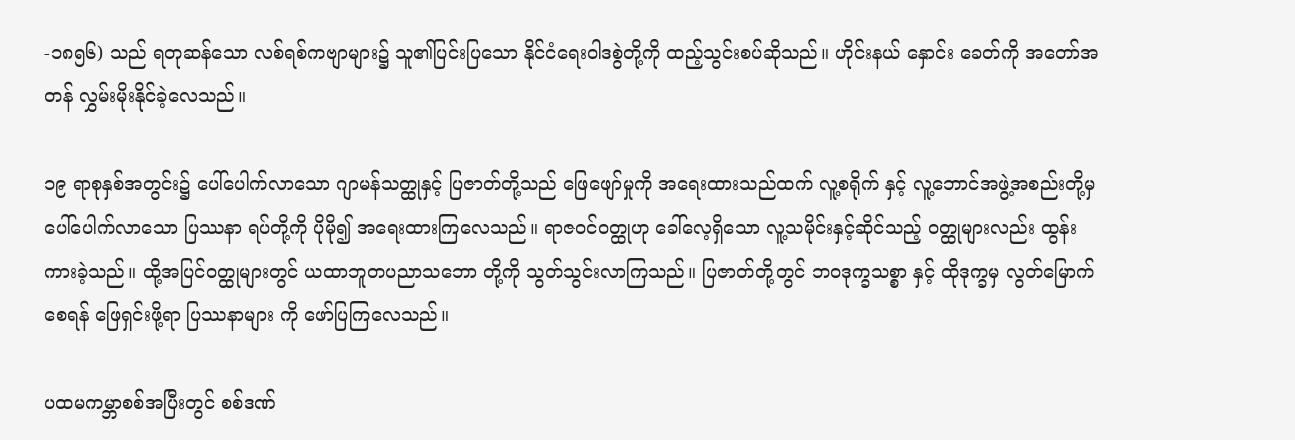-၁၈၅၆) သည် ရတုဆန်သော လစ်ရစ်ကဗျာများ၌ သူ၏ပြင်းပြသော နိုင်ငံရေးဝါဒစွဲတို့ကို ထည့်သွင်းစပ်ဆိုသည်။ ဟိုင်းနယ် နှောင်း ခေတ်ကို အတော်အတန် လွှမ်းမိုးနိုင်ခဲ့လေသည်။

၁၉ ရာစုနှစ်အတွင်း၌ ပေါ်ပေါက်လာသော ဂျာမန်သတ္ထုနှင့် ပြဇာတ်တို့သည် ဖြေဖျော်မှုကို အရေးထားသည်ထက် လူ့စရိုက် နှင့် လူ့ဘောင်အဖွဲ့အစည်းတို့မှ ပေါ်ပေါက်လာသော ပြဿနာ ရပ်တို့ကို ပိုမို၍ အရေးထားကြလေသည်။ ရာဇဝင်ဝတ္ထုဟု ခေါ်လေ့ရှိသော လူ့သမိုင်းနှင့်ဆိုင်သည့် ဝတ္ထုများလည်း ထွန်း ကားခဲ့သည်။ ထို့အပြင်ဝတ္ထုများတွင် ယထာဘူတပညာသဘော တို့ကို သွတ်သွင်းလာကြသည်။ ပြဇာတ်တို့တွင် ဘဝဒုက္ခသစ္စာ နှင့် ထိုဒုက္ခမှ လွတ်မြောက်စေရန် ဖြေရှင်းဖို့ရာ ပြဿနာများ ကို ဖော်ပြကြလေသည်။

ပထမကမ္ဘာစစ်အပြီးတွင် စစ်ဒဏ်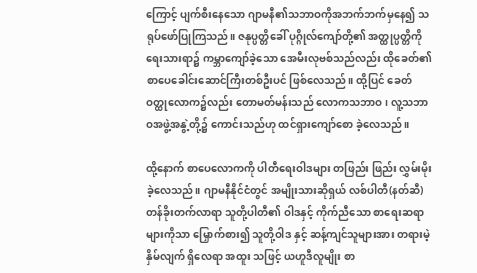ကြောင့် ပျက်စီးနေသော ဂျာမနီ၏သဘာဝကိုအဘက်ဘက်မှနေ၍ သရုပ်ဖော်ပြုကြသည်။ ဇနုပ္ပတ္တိခေါ် ပုဂ္ဂိုလ်ကျော်တို့၏ အတ္ထုပ္ပတ္တိကို ရေးသားရာ၌ ကမ္ဘာကျော်ခဲ့သော အေမီးလုဗစ်သည်လည်း ထိုခေတ်၏ စာပေခေါင်းဆောင်ကြီးတစ်ဦးပင် ဖြစ်လေသည်။ ထို့ပြင် ခေတ် ဝတ္ထုလောက၌လည်း တောမတ်မန်းသည် လောကသဘာဝ၊ လူ့သဘာဝအဖွဲ့အနွဲ့တို့၌ ကောင်းသည်ဟု ထင်ရှားကျော်စော ခဲ့လေသည်။

ထို့နောက် စာပေလောကကို ပါတီရေးဝါဒများ တဖြည်း ဖြည်း လွှမ်းမိုးခဲ့လေသည်။ ဂျာမနီနိုင်ငံတွင် အမျိုးသားဆိုရှယ် လစ်ပါတီ(နတ်ဆီ) တန်ခိုးတက်လာရာ သူတို့ပါတီ၏ ဝါဒနှင့် ကိုက်ညီသော စာရေးဆရာများကိုသာ မြှောက်စား၍ သူတို့ဝါဒ နှင့် ဆန့်ကျင်သူများအား တရားမဲ့နှိမ်လျက် ရှိလေရာ အထူး သဖြင့် ယဟူဒီလူမျိုး စာ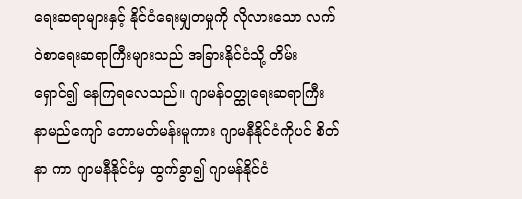ရေးဆရာများနှင့် နိုင်ငံရေးမျှတမှုကို လိုလားသော လက်ဝဲစာရေးဆရာကြီးများသည် အခြားနိုင်ငံသို့ တိမ်းရှောင်၍ နေကြရလေသည်။ ဂျာမန်ဝတ္ထုရေးဆရာကြီး နာမည်ကျော် တောမတ်မန်းမူကား ဂျာမနီနိုင်ငံကိုပင် စိတ်နာ ကာ ဂျာမနီနိုင်ငံမှ ထွက်ခွာ၍ ဂျာမန်နိုင်ငံ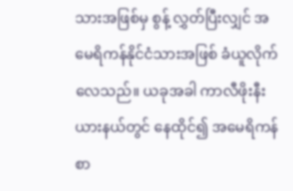သားအဖြစ်မှ စွန့် လွှတ်ပြီးလျှင် အမေရိကန်နိုင်ငံသားအဖြစ် ခံယူလိုက်လေသည်။ ယခုအခါ ကာလီဖိုးနီးယားနယ်တွင် နေထိုင်၍ အမေရိကန် စာ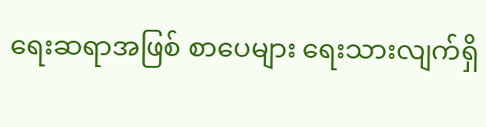ရေးဆရာအဖြစ် စာပေများ ရေးသားလျက်ရှိ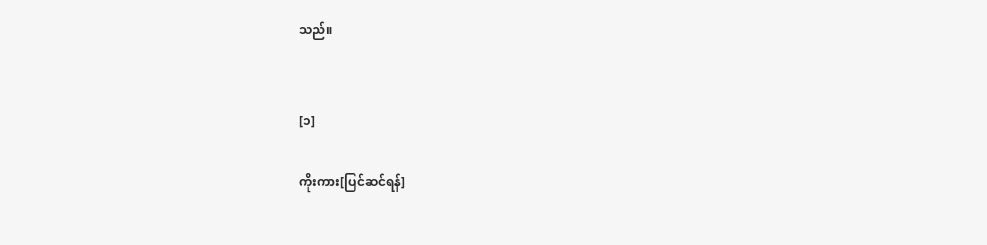သည်။


[၁]

ကိုးကား[ပြင်ဆင်ရန်]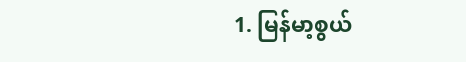1. မြန်မာ့စွယ်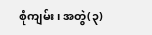စုံကျမ်း၊ အတွဲ(၃)